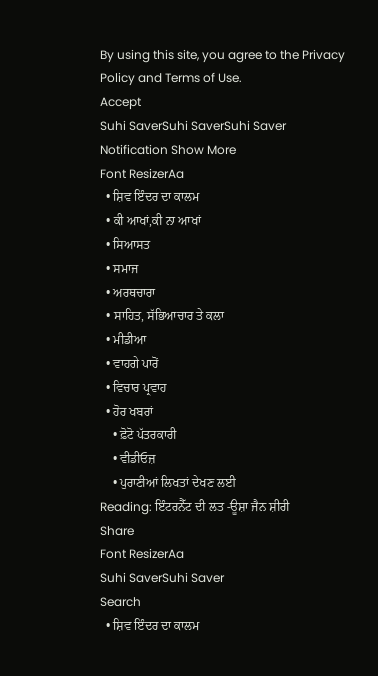By using this site, you agree to the Privacy Policy and Terms of Use.
Accept
Suhi SaverSuhi SaverSuhi Saver
Notification Show More
Font ResizerAa
  • ਸ਼ਿਵ ਇੰਦਰ ਦਾ ਕਾਲਮ
  • ਕੀ ਆਖਾਂ,ਕੀ ਨਾ ਆਖਾਂ
  • ਸਿਆਸਤ
  • ਸਮਾਜ
  • ਅਰਥਚਾਰਾ
  • ਸਾਹਿਤ, ਸੱਭਿਆਚਾਰ ਤੇ ਕਲਾ
  • ਮੀਡੀਆ
  • ਵਾਹਗੇ ਪਾਰੋਂ
  • ਵਿਚਾਰ ਪ੍ਰਵਾਹ
  • ਹੋਰ ਖਬਰਾਂ
    • ਫ਼ੋਟੋ ਪੱਤਰਕਾਰੀ
    • ਵੀਡੀਓਜ਼
    • ਪੁਰਾਣੀਆਂ ਲਿਖਤਾਂ ਦੇਖਣ ਲਈ
Reading: ਇੰਟਰਨੈੱਟ ਦੀ ਲਤ -ਊਸ਼ਾ ਜੈਨ ਸ਼ੀਰੀ
Share
Font ResizerAa
Suhi SaverSuhi Saver
Search
  • ਸ਼ਿਵ ਇੰਦਰ ਦਾ ਕਾਲਮ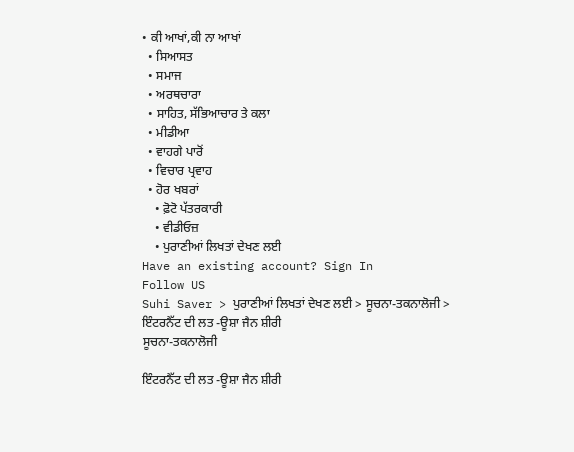• ਕੀ ਆਖਾਂ,ਕੀ ਨਾ ਆਖਾਂ
  • ਸਿਆਸਤ
  • ਸਮਾਜ
  • ਅਰਥਚਾਰਾ
  • ਸਾਹਿਤ, ਸੱਭਿਆਚਾਰ ਤੇ ਕਲਾ
  • ਮੀਡੀਆ
  • ਵਾਹਗੇ ਪਾਰੋਂ
  • ਵਿਚਾਰ ਪ੍ਰਵਾਹ
  • ਹੋਰ ਖਬਰਾਂ
    • ਫ਼ੋਟੋ ਪੱਤਰਕਾਰੀ
    • ਵੀਡੀਓਜ਼
    • ਪੁਰਾਣੀਆਂ ਲਿਖਤਾਂ ਦੇਖਣ ਲਈ
Have an existing account? Sign In
Follow US
Suhi Saver > ਪੁਰਾਣੀਆਂ ਲਿਖਤਾਂ ਦੇਖਣ ਲਈ > ਸੂਚਨਾ-ਤਕਨਾਲੋਜੀ > ਇੰਟਰਨੈੱਟ ਦੀ ਲਤ -ਊਸ਼ਾ ਜੈਨ ਸ਼ੀਰੀ
ਸੂਚਨਾ-ਤਕਨਾਲੋਜੀ

ਇੰਟਰਨੈੱਟ ਦੀ ਲਤ -ਊਸ਼ਾ ਜੈਨ ਸ਼ੀਰੀ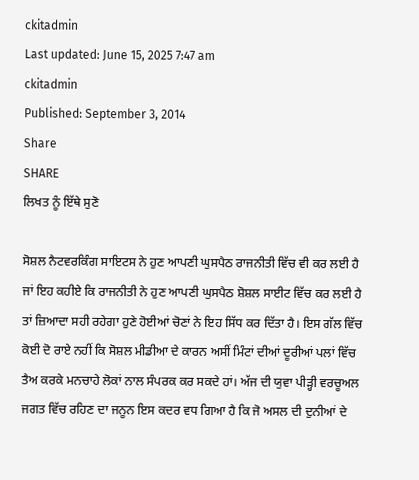ckitadmin
Last updated: June 15, 2025 7:47 am
ckitadmin
Published: September 3, 2014
Share
SHARE
ਲਿਖਤ ਨੂੰ ਇੱਥੇ ਸੁਣੋ

ਸੋਸ਼ਲ ਨੈਟਵਰਕਿੰਗ ਸਾਇਟਸ ਨੇ ਹੁਣ ਆਪਣੀ ਘੁਸਪੈਠ ਰਾਜਨੀਤੀ ਵਿੱਚ ਵੀ ਕਰ ਲਈ ਹੈ ਜਾਂ ਇਹ ਕਹੀਏ ਕਿ ਰਾਜਨੀਤੀ ਨੇ ਹੁਣ ਆਪਣੀ ਘੁਸਪੈਠ ਸ਼ੋਸ਼ਲ ਸਾਈਟ ਵਿੱਚ ਕਰ ਲਈ ਹੈ ਤਾਂ ਜ਼ਿਆਦਾ ਸਹੀ ਰਹੇਗਾ ਹੁਣੇ ਹੋਈਆਂ ਚੋਣਾਂ ਨੇ ਇਹ ਸਿੱਧ ਕਰ ਦਿੱਤਾ ਹੈ। ਇਸ ਗੱਲ ਵਿੱਚ ਕੋਈ ਦੋ ਰਾਏ ਨਹੀਂ ਕਿ ਸੋਸ਼ਲ ਮੀਡੀਆ ਦੇ ਕਾਰਨ ਅਸੀਂ ਮਿੰਟਾਂ ਦੀਆਂ ਦੂਰੀਆਂ ਪਲਾਂ ਵਿੱਚ ਤੈਅ ਕਰਕੇ ਮਨਚਾਹੇ ਲੋਕਾਂ ਨਾਲ ਸੰਪਰਕ ਕਰ ਸਕਦੇ ਹਾਂ। ਅੱਜ ਦੀ ਯੁਵਾ ਪੀੜ੍ਹੀ ਵਰਚੂਅਲ ਜਗਤ ਵਿੱਚ ਰਹਿਣ ਦਾ ਜਨੂਨ ਇਸ ਕਦਰ ਵਧ ਗਿਆ ਹੈ ਕਿ ਜੋ ਅਸਲ ਦੀ ਦੁਨੀਆਂ ਦੇ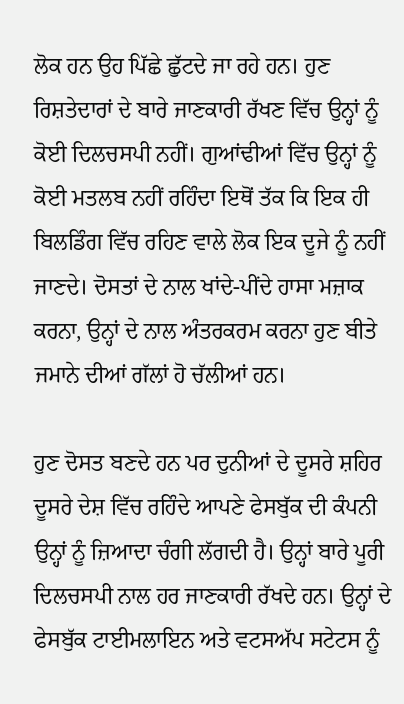ਲੋਕ ਹਨ ਉਹ ਪਿੱਛੇ ਛੁੱਟਦੇ ਜਾ ਰਹੇ ਹਨ। ਹੁਣ ਰਿਸ਼ਤੇਦਾਰਾਂ ਦੇ ਬਾਰੇ ਜਾਣਕਾਰੀ ਰੱਖਣ ਵਿੱਚ ਉਨ੍ਹਾਂ ਨੂੰ ਕੋਈ ਦਿਲਚਸਪੀ ਨਹੀਂ। ਗੁਆਂਢੀਆਂ ਵਿੱਚ ਉਨ੍ਹਾਂ ਨੂੰ ਕੋਈ ਮਤਲਬ ਨਹੀਂ ਰਹਿੰਦਾ ਇਥੋਂ ਤੱਕ ਕਿ ਇਕ ਹੀ ਬਿਲਡਿੰਗ ਵਿੱਚ ਰਹਿਣ ਵਾਲੇ ਲੋਕ ਇਕ ਦੂਜੇ ਨੂੰ ਨਹੀਂ ਜਾਣਦੇ। ਦੋਸਤਾਂ ਦੇ ਨਾਲ ਖਾਂਦੇ-ਪੀਂਦੇ ਹਾਸਾ ਮਜ਼ਾਕ ਕਰਨਾ, ਉਨ੍ਹਾਂ ਦੇ ਨਾਲ ਅੰਤਰਕਰਮ ਕਰਨਾ ਹੁਣ ਬੀਤੇ ਜਮਾਨੇ ਦੀਆਂ ਗੱਲਾਂ ਹੋ ਚੱਲੀਆਂ ਹਨ।

ਹੁਣ ਦੋਸਤ ਬਣਦੇ ਹਨ ਪਰ ਦੁਨੀਆਂ ਦੇ ਦੂਸਰੇ ਸ਼ਹਿਰ ਦੂਸਰੇ ਦੇਸ਼ ਵਿੱਚ ਰਹਿੰਦੇ ਆਪਣੇ ਫੇਸਬੁੱਕ ਦੀ ਕੰਪਨੀ ਉਨ੍ਹਾਂ ਨੂੰ ਜ਼ਿਆਦਾ ਚੰਗੀ ਲੱਗਦੀ ਹੈ। ਉਨ੍ਹਾਂ ਬਾਰੇ ਪੂਰੀ ਦਿਲਚਸਪੀ ਨਾਲ ਹਰ ਜਾਣਕਾਰੀ ਰੱਖਦੇ ਹਨ। ਉਨ੍ਹਾਂ ਦੇ ਫੇਸਬੁੱਕ ਟਾਈਮਲਾਇਨ ਅਤੇ ਵਟਸਅੱਪ ਸਟੇਟਸ ਨੂੰ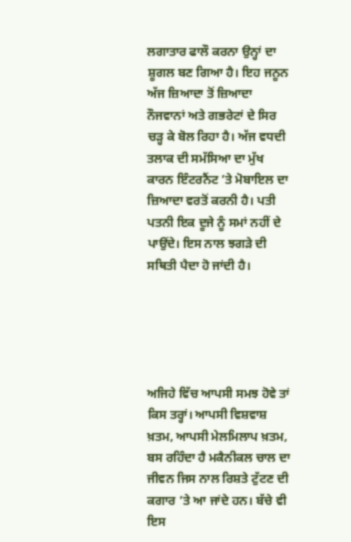ਲਗਾਤਾਰ ਫਾਲੌ ਕਰਨਾ ਉਨ੍ਹਾਂ ਦਾ ਸ਼ੂਗਲ ਬਣ ਗਿਆ ਹੈ। ਇਹ ਜਨੂਨ ਅੱਜ ਜ਼ਿਆਦਾ ਤੋਂ ਜ਼ਿਆਦਾ ਨੌਜਵਾਨਾਂ ਅਤੇ ਗਭਰੇਟਾਂ ਦੇ ਸਿਰ ਚੜ੍ਹ ਕੇ ਬੋਲ ਰਿਹਾ ਹੈ। ਅੱਜ ਵਧਦੀ ਤਲਾਕ ਦੀ ਸਮੱਸਿਆ ਦਾ ਮੁੱਖ ਕਾਰਨ ਇੰਟਰਨੈਂਟ ’ਤੇ ਮੋਬਾਇਲ ਦਾ ਜ਼ਿਆਦਾ ਵਰਤੋਂ ਕਰਨੀ ਹੈ। ਪਤੀ ਪਤਨੀ ਇਕ ਦੂਜੇ ਨੂੰ ਸਮਾਂ ਨਹੀਂ ਦੇ ਪਾਉਂਦੇ। ਇਸ ਨਾਲ ਝਗੜੇ ਦੀ ਸਥਿਤੀ ਪੈਦਾ ਹੋ ਜਾਂਦੀ ਹੈ।





ਅਜਿਹੇ ਵਿੱਚ ਆਪਸੀ ਸਮਝ ਹੋਵੇ ਤਾਂ ਕਿਸ ਤਰ੍ਹਾਂ। ਆਪਸੀ ਵਿਸ਼ਵਾਸ਼ ਖ਼ਤਮ, ਆਪਸੀ ਮੇਲਮਿਲਾਪ ਖ਼ਤਮ, ਬਸ ਰਹਿੰਦਾ ਹੈ ਮਕੈਨੀਕਲ ਚਾਲ ਦਾ ਜੀਵਨ ਜਿਸ ਨਾਲ ਰਿਸ਼ਤੇ ਟੁੱਟਣ ਦੀ ਕਗਾਰ ’ਤੇ ਆ ਜਾਂਦੇ ਹਨ। ਬੱਚੇ ਵੀ ਇਸ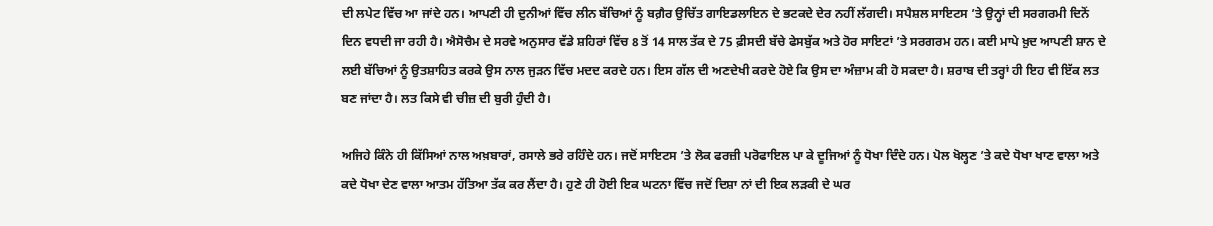ਦੀ ਲਪੇਟ ਵਿੱਚ ਆ ਜਾਂਦੇ ਹਨ। ਆਪਣੀ ਹੀ ਦੁਨੀਆਂ ਵਿੱਚ ਲੀਨ ਬੱਚਿਆਂ ਨੂੰ ਬਗ਼ੈਰ ਉਚਿੱਤ ਗਾਇਡਲਾਇਨ ਦੇ ਭਟਕਦੇ ਦੇਰ ਨਹੀਂ ਲੱਗਦੀ। ਸਪੈਸ਼ਲ ਸਾਇਟਸ ’ਤੇ ਉਨ੍ਹਾਂ ਦੀ ਸਰਗਰਮੀ ਦਿਨੋਂ ਦਿਨ ਵਧਦੀ ਜਾ ਰਹੀ ਹੈ। ਐਸੋਚੈਮ ਦੇ ਸਰਵੇ ਅਨੁਸਾਰ ਵੱਡੇ ਸ਼ਹਿਰਾਂ ਵਿੱਚ 8 ਤੋਂ 14 ਸਾਲ ਤੱਕ ਦੇ 75 ਫ਼ੀਸਦੀ ਬੱਚੇ ਫੇਸਬੁੱਕ ਅਤੇ ਹੋਰ ਸਾਇਟਾਂ ’ਤੇ ਸਰਗਰਮ ਹਨ। ਕਈ ਮਾਪੇ ਖ਼ੁਦ ਆਪਣੀ ਸ਼ਾਨ ਦੇ ਲਈ ਬੱਚਿਆਂ ਨੂੰ ਉਤਸ਼ਾਹਿਤ ਕਰਕੇ ਉਸ ਨਾਲ ਜੁੜਨ ਵਿੱਚ ਮਦਦ ਕਰਦੇ ਹਨ। ਇਸ ਗੱਲ ਦੀ ਅਣਦੇਖੀ ਕਰਦੇ ਹੋਏ ਕਿ ਉਸ ਦਾ ਅੰਜ਼ਾਮ ਕੀ ਹੋ ਸਕਦਾ ਹੈ। ਸ਼ਰਾਬ ਦੀ ਤਰ੍ਹਾਂ ਹੀ ਇਹ ਵੀ ਇੱਕ ਲਤ ਬਣ ਜਾਂਦਾ ਹੈ। ਲਤ ਕਿਸੇ ਵੀ ਚੀਜ਼ ਦੀ ਬੁਰੀ ਹੁੰਦੀ ਹੈ।

ਅਜਿਹੇ ਕਿੰਨੇ ਹੀ ਕਿੱਸਿਆਂ ਨਾਲ ਅਖ਼ਬਾਰਾਂ, ਰਸਾਲੇ ਭਰੇ ਰਹਿੰਦੇ ਹਨ। ਜਦੋਂ ਸਾਇਟਸ ’ਤੇ ਲੋਕ ਫਰਜ਼ੀ ਪਰੋਫਾਇਲ ਪਾ ਕੇ ਦੂਜਿਆਂ ਨੂੰ ਧੋਖਾ ਦਿੰਦੇ ਹਨ। ਪੋਲ ਖੋਲ੍ਹਣ ’ਤੇ ਕਦੇ ਧੋਖਾ ਖਾਣ ਵਾਲਾ ਅਤੇ ਕਦੇ ਧੋਖਾ ਦੇਣ ਵਾਲਾ ਆਤਮ ਹੱਤਿਆ ਤੱਕ ਕਰ ਲੈਂਦਾ ਹੈ। ਹੁਣੇ ਹੀ ਹੋਈ ਇਕ ਘਟਨਾ ਵਿੱਚ ਜਦੋਂ ਦਿਸ਼ਾ ਨਾਂ ਦੀ ਇਕ ਲੜਕੀ ਦੇ ਘਰ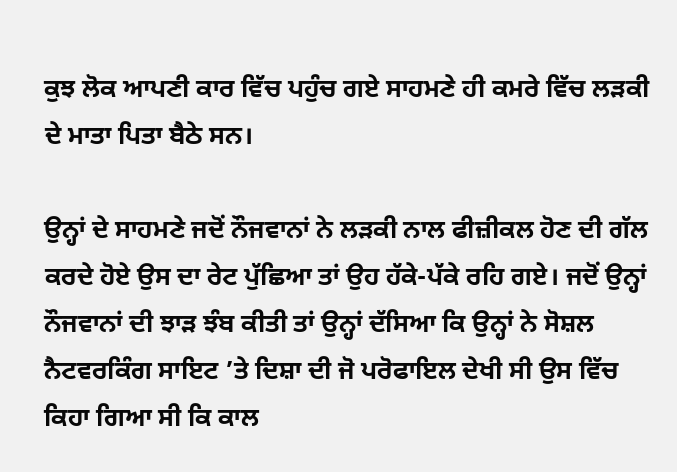ਕੁਝ ਲੋਕ ਆਪਣੀ ਕਾਰ ਵਿੱਚ ਪਹੁੰਚ ਗਏ ਸਾਹਮਣੇ ਹੀ ਕਮਰੇ ਵਿੱਚ ਲੜਕੀ ਦੇ ਮਾਤਾ ਪਿਤਾ ਬੈਠੇ ਸਨ।

ਉਨ੍ਹਾਂ ਦੇ ਸਾਹਮਣੇ ਜਦੋਂ ਨੌਜਵਾਨਾਂ ਨੇ ਲੜਕੀ ਨਾਲ ਫੀਜ਼ੀਕਲ ਹੋਣ ਦੀ ਗੱਲ ਕਰਦੇ ਹੋਏ ਉਸ ਦਾ ਰੇਟ ਪੁੱਛਿਆ ਤਾਂ ਉਹ ਹੱਕੇ-ਪੱਕੇ ਰਹਿ ਗਏ। ਜਦੋਂ ਉਨ੍ਹਾਂ ਨੌਜਵਾਨਾਂ ਦੀ ਝਾੜ ਝੰਬ ਕੀਤੀ ਤਾਂ ਉਨ੍ਹਾਂ ਦੱਸਿਆ ਕਿ ਉਨ੍ਹਾਂ ਨੇ ਸੋਸ਼ਲ ਨੈਟਵਰਕਿੰਗ ਸਾਇਟ ’ਤੇ ਦਿਸ਼ਾ ਦੀ ਜੋ ਪਰੋਫਾਇਲ ਦੇਖੀ ਸੀ ਉਸ ਵਿੱਚ ਕਿਹਾ ਗਿਆ ਸੀ ਕਿ ਕਾਲ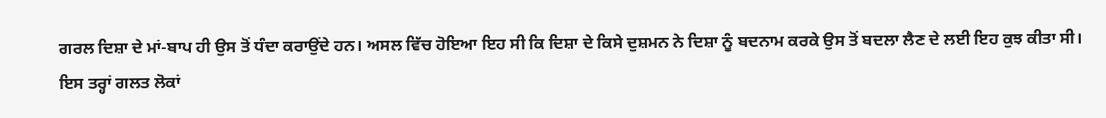ਗਰਲ ਦਿਸ਼ਾ ਦੇ ਮਾਂ-ਬਾਪ ਹੀ ਉਸ ਤੋਂ ਧੰਦਾ ਕਰਾਉਂਦੇ ਹਨ। ਅਸਲ ਵਿੱਚ ਹੋਇਆ ਇਹ ਸੀ ਕਿ ਦਿਸ਼ਾ ਦੇ ਕਿਸੇ ਦੁਸ਼ਮਨ ਨੇ ਦਿਸ਼ਾ ਨੂੰ ਬਦਨਾਮ ਕਰਕੇ ਉਸ ਤੋਂ ਬਦਲਾ ਲੈਣ ਦੇ ਲਈ ਇਹ ਕੁਝ ਕੀਤਾ ਸੀ। ਇਸ ਤਰ੍ਹਾਂ ਗਲਤ ਲੋਕਾਂ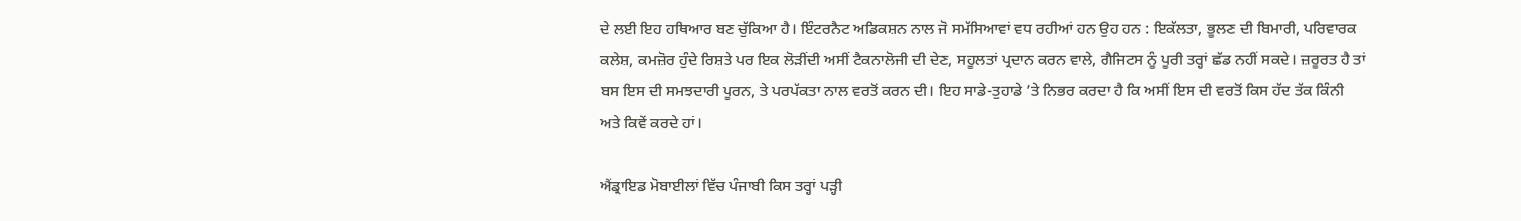ਦੇ ਲਈ ਇਹ ਹਥਿਆਰ ਬਣ ਚੁੱਕਿਆ ਹੈ। ਇੰਟਰਨੈਟ ਅਡਿਕਸ਼ਨ ਨਾਲ ਜੋ ਸਮੱਸਿਆਵਾਂ ਵਧ ਰਹੀਆਂ ਹਨ ਉਹ ਹਨ : ਇਕੱਲਤਾ, ਭੂਲਣ ਦੀ ਬਿਮਾਰੀ, ਪਰਿਵਾਰਕ ਕਲੇਸ਼, ਕਮਜ਼ੋਰ ਹੁੰਦੇ ਰਿਸ਼ਤੇ ਪਰ ਇਕ ਲੋੜੀਂਦੀ ਅਸੀਂ ਟੈਕਨਾਲੋਜੀ ਦੀ ਦੇਣ, ਸਹੂਲਤਾਂ ਪ੍ਰਦਾਨ ਕਰਨ ਵਾਲੇ, ਗੈਜਿਟਸ ਨੂੰ ਪੂਰੀ ਤਰ੍ਹਾਂ ਛੱਡ ਨਹੀਂ ਸਕਦੇ। ਜ਼ਰੂਰਤ ਹੈ ਤਾਂ ਬਸ ਇਸ ਦੀ ਸਮਝਦਾਰੀ ਪੂਰਨ, ਤੇ ਪਰਪੱਕਤਾ ਨਾਲ ਵਰਤੋਂ ਕਰਨ ਦੀ। ਇਹ ਸਾਡੇ-ਤੁਹਾਡੇ ’ਤੇ ਨਿਭਰ ਕਰਦਾ ਹੈ ਕਿ ਅਸੀਂ ਇਸ ਦੀ ਵਰਤੋਂ ਕਿਸ ਹੱਦ ਤੱਕ ਕਿੰਨੀ ਅਤੇ ਕਿਵੇਂ ਕਰਦੇ ਹਾਂ।

ਐਂਡ੍ਰਾਇਡ ਮੋਬਾਈਲਾਂ ਵਿੱਚ ਪੰਜਾਬੀ ਕਿਸ ਤਰ੍ਹਾਂ ਪੜ੍ਹੀ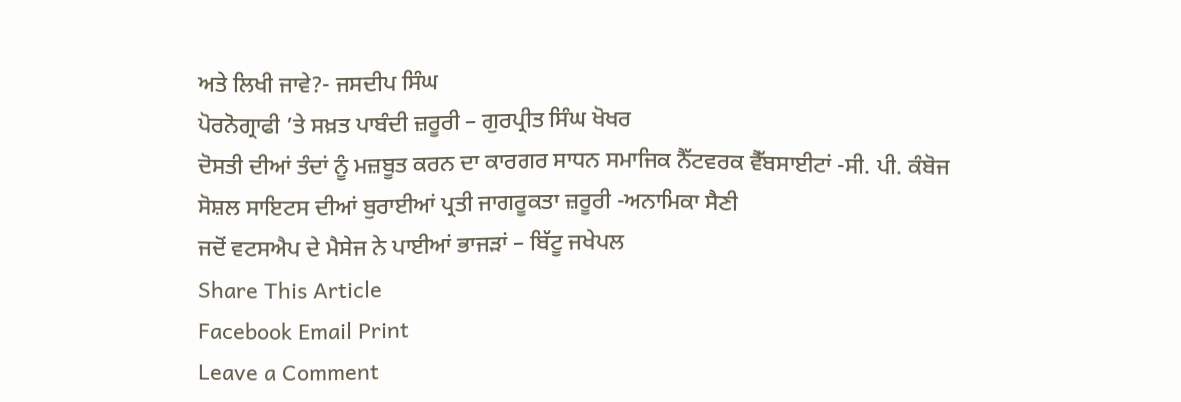ਅਤੇ ਲਿਖੀ ਜਾਵੇ?- ਜਸਦੀਪ ਸਿੰਘ
ਪੋਰਨੋਗ੍ਰਾਫੀ ’ਤੇ ਸਖ਼ਤ ਪਾਬੰਦੀ ਜ਼ਰੂਰੀ – ਗੁਰਪ੍ਰੀਤ ਸਿੰਘ ਖੋਖਰ
ਦੋਸਤੀ ਦੀਆਂ ਤੰਦਾਂ ਨੂੰ ਮਜ਼ਬੂਤ ਕਰਨ ਦਾ ਕਾਰਗਰ ਸਾਧਨ ਸਮਾਜਿਕ ਨੈੱਟਵਰਕ ਵੈੱਬਸਾਈਟਾਂ -ਸੀ. ਪੀ. ਕੰਬੋਜ
ਸੋਸ਼ਲ ਸਾਇਟਸ ਦੀਆਂ ਬੁਰਾਈਆਂ ਪ੍ਰਤੀ ਜਾਗਰੂਕਤਾ ਜ਼ਰੂਰੀ -ਅਨਾਮਿਕਾ ਸੈਣੀ
ਜਦੋਂ ਵਟਸਐਪ ਦੇ ਮੈਸੇਜ ਨੇ ਪਾਈਆਂ ਭਾਜੜਾਂ – ਬਿੱਟੂ ਜਖੇਪਲ
Share This Article
Facebook Email Print
Leave a Comment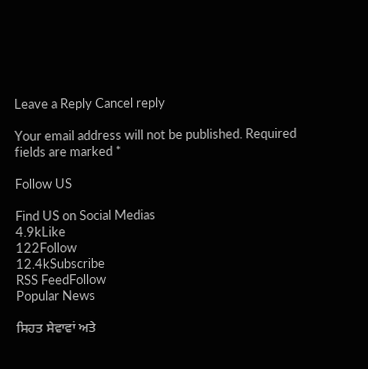Leave a Reply Cancel reply

Your email address will not be published. Required fields are marked *

Follow US

Find US on Social Medias
4.9kLike
122Follow
12.4kSubscribe
RSS FeedFollow
Popular News

ਸਿਹਤ ਸੇਵਾਵਾਂ ਅਤੇ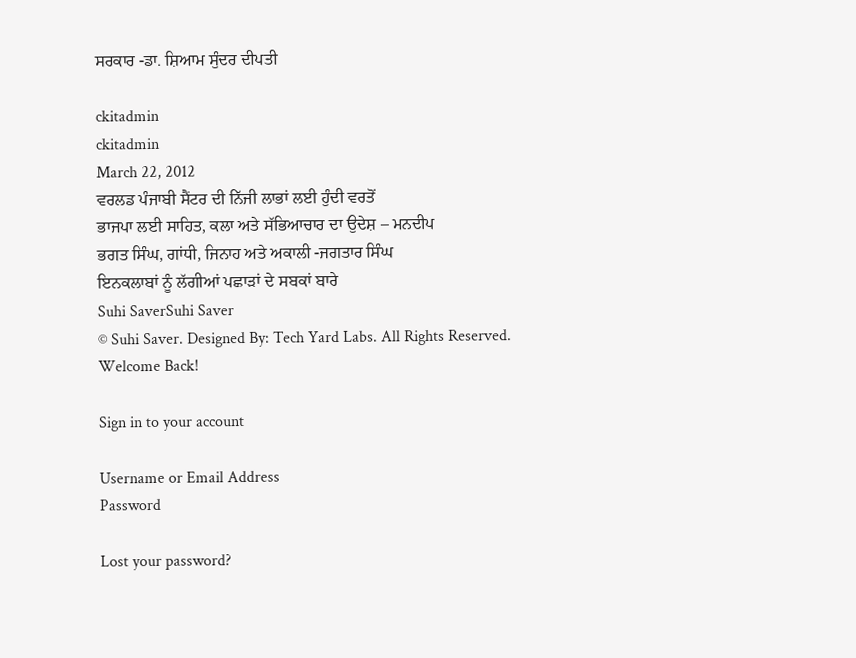ਸਰਕਾਰ -ਡਾ. ਸ਼ਿਆਮ ਸੁੰਦਰ ਦੀਪਤੀ

ckitadmin
ckitadmin
March 22, 2012
ਵਰਲਡ ਪੰਜਾਬੀ ਸੈਂਟਰ ਦੀ ਨਿੱਜੀ ਲਾਭਾਂ ਲਈ ਹੁੰਦੀ ਵਰਤੋਂ
ਭਾਜਪਾ ਲਈ ਸਾਹਿਤ, ਕਲਾ ਅਤੇ ਸੱਭਿਆਚਾਰ ਦਾ ਉਦੇਸ਼ – ਮਨਦੀਪ
ਭਗਤ ਸਿੰਘ, ਗਾਂਧੀ, ਜਿਨਾਹ ਅਤੇ ਅਕਾਲੀ -ਜਗਤਾਰ ਸਿੰਘ
ਇਨਕਲਾਬਾਂ ਨੂੰ ਲੱਗੀਆਂ ਪਛਾੜਾਂ ਦੇ ਸਬਕਾਂ ਬਾਰੇ
Suhi SaverSuhi Saver
© Suhi Saver. Designed By: Tech Yard Labs. All Rights Reserved.
Welcome Back!

Sign in to your account

Username or Email Address
Password

Lost your password?